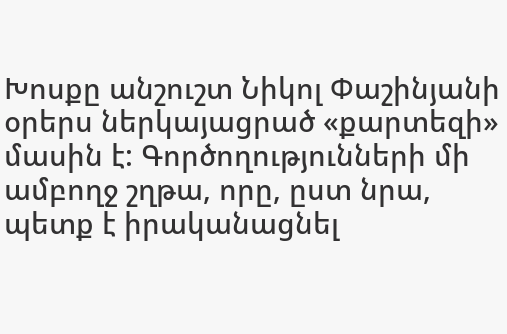Խոսքը անշուշտ Նիկոլ Փաշինյանի օրերս ներկայացրած «քարտեզի» մասին է: Գործողությունների մի ամբողջ շղթա, որը, ըստ նրա, պետք է իրականացնել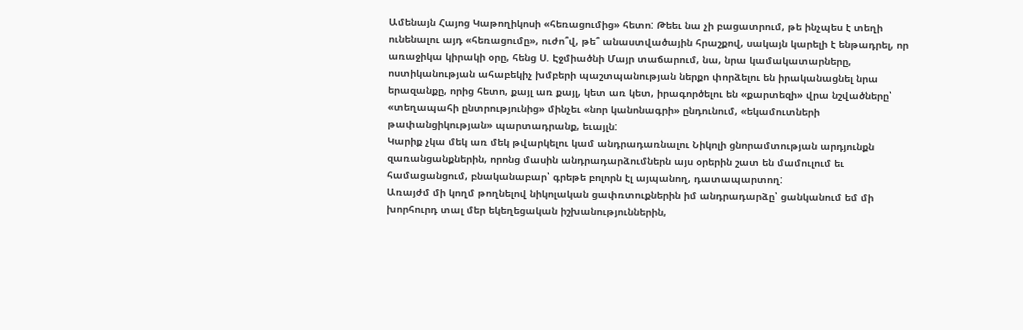Ամենայն Հայոց Կաթողիկոսի «հեռացումից» հետո: Թեեւ նա չի բացատրում, թե ինչպես է տեղի ունենալու այդ «հեռացումը», ուժո՞վ, թե՞ անաստվածային հրաշքով, սակայն կարելի է ենթադրել, որ առաջիկա կիրակի օրը, հենց Ս. Էջմիածնի Մայր տաճարում, նա, նրա կամակատարները, ոստիկանության ահաբեկիչ խմբերի պաշտպանության ներքո փորձելու են իրականացնել նրա երազանքը, որից հետո, քայլ առ քայլ, կետ առ կետ, իրագործելու են «քարտեզի» վրա նշվածները՝ «տեղապահի ընտրությունից» մինչեւ «նոր կանոնագրի» ընդունում, «եկամուտների թափանցիկության» պարտադրանք, եւայլն:
Կարիք չկա մեկ առ մեկ թվարկելու կամ անդրադառնալու Նիկոլի ցնորամտության արդյունքն զառանցանքներին, որոնց մասին անդրադարձումներն այս օրերին շատ են մամուլում եւ համացանցում, բնականաբար՝ գրեթե բոլորն էլ այպանող, դատապարտող:
Առայժմ մի կողմ թողնելով նիկոլական ցափռտուքներին իմ անդրադարձը՝ ցանկանում եմ մի խորհուրդ տալ մեր եկեղեցական իշխանություններին,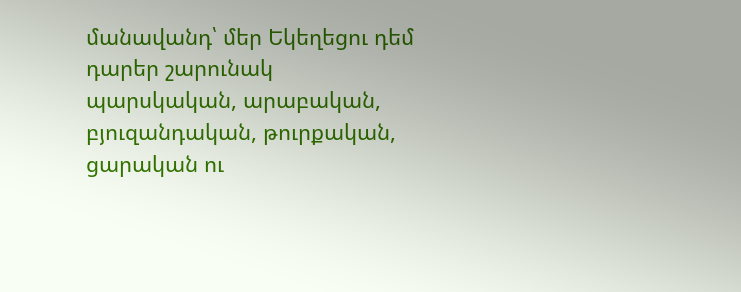մանավանդ՝ մեր Եկեղեցու դեմ դարեր շարունակ պարսկական, արաբական, բյուզանդական, թուրքական, ցարական ու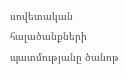սովետական հալածանքների պատմությանը ծանոթ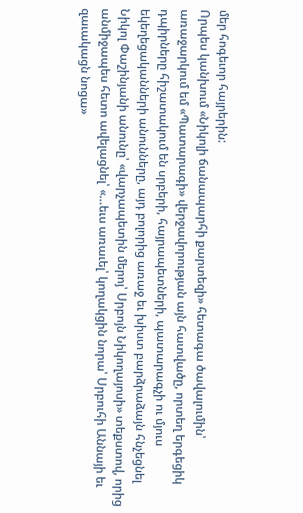մեր հոգեւոր հայրերին:
Որպես կանխում «Նիկոլի ճանապարհի քարտեզի» հետագա ծավալումին՝ առաջարկում եմ «Պատարագի» վերջավորության այն հատվածը, որտեղ երգեցիկ դպիրները հիշատակում են սրբերի, հայրապետների, պատարագչի ու մյուս եկեղեցականների անունները, այդ բոլորից առաջ եւ խիստ բարձրաձայն հնչեցնել Նիկոլ Փաշինյանի անունը՝ «վարչապետին մերոյ՝ Սրբոյն Նիկողայոսի» տեքստով, որից անմիջապես հետո ավելացնել՝ «…եւս առաւել՝ կողակցին նորա՝ Սրբուհի Աննայի եւ զաւակացն նոցա»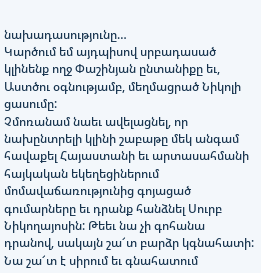նախադասությունը…
Կարծում եմ այդպիսով սրբադասած կլինենք ողջ Փաշինյան ընտանիքը եւ, Աստծու օգնությամբ, մեղմացրած Նիկոլի ցասումը:
Չմոռանամ նաեւ ավելացնել, որ նախընտրելի կլինի շաբաթը մեկ անգամ հավաքել Հայաստանի եւ արտասահմանի հայկական եկեղեցիներում մոմավաճառությունից գոյացած գումարները եւ դրանք հանձնել Սուրբ Նիկողայոսին: Թեեւ նա չի գոհանա դրանով, սակայն շա՜տ բարձր կգնահատի: Նա շա՜տ է սիրում եւ գնահատում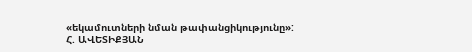«եկամուտների նման թափանցիկությունը»:
Հ. ԱՎԵՏԻՔՅԱՆ